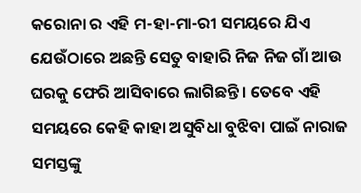କରୋନା ର ଏହି ମ-ହା-ମା-ରୀ ସମୟରେ ଯିଏ ଯେଉଁଠାରେ ଅଛନ୍ତି ସେତୁ ବାହାରି ନିଜ ନିଜ ଗାଁ ଆଉ ଘରକୁ ଫେରି ଆସିବାରେ ଲାଗିଛନ୍ତି । ତେବେ ଏହି ସମୟରେ କେହି କାହା ଅସୁବିଧା ବୁଝିବା ପାଇଁ ନାରାଜ ସମସ୍ତଙ୍କୁ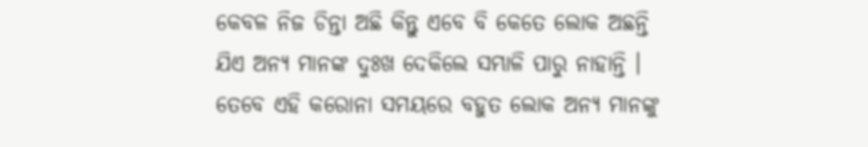କେବଳ ନିଜ ଚିନ୍ତା ଅଛି କିନ୍ତୁ ଏବେ ବି କେତେ ଲୋକ ଅଛନ୍ତି ଯିଏ ଅନ୍ୟ ମାନଙ୍କ ଦୁଃଖ ଦେକିଲେ ସମ୍ଭାଳି ପାରୁ ନାହାନ୍ତି । ତେବେ ଏହି କରୋନା ସମୟରେ ବହୁତ ଲୋକ ଅନ୍ୟ ମାନଙ୍କୁ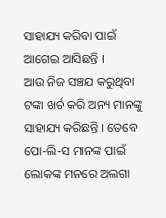ସାହାଯ୍ୟ କରିବା ପାଇଁ ଆଗେଇ ଆସିଛନ୍ତି ।
ଆଉ ନିଜ ସଞ୍ଚଯ କରୁଥିବା ଟଙ୍କା ଖର୍ଚ କରି ଅନ୍ୟ ମାନଙ୍କୁ ସାହାଯ୍ୟ କରିଛନ୍ତି । ତେବେ ପୋ-ଲି-ସ ମାନଙ୍କ ପାଇଁ ଲୋକଙ୍କ ମନରେ ଅଲଗା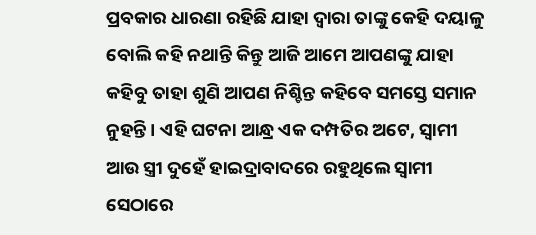ପ୍ରବକାର ଧାରଣା ରହିଛି ଯାହା ଦ୍ଵାରା ତାଙ୍କୁ କେହି ଦୟାଳୁ ବୋଲି କହି ନଥାନ୍ତି କିନ୍ତୁ ଆଜି ଆମେ ଆପଣଙ୍କୁ ଯାହା କହିବୁ ତାହା ଶୁଣି ଆପଣ ନିଶ୍ଚିନ୍ତ କହିବେ ସମସ୍ତେ ସମାନ ନୁହନ୍ତି । ଏହି ଘଟନା ଆନ୍ଧ୍ର ଏକ ଦମ୍ପତିର ଅଟେ, ସ୍ଵାମୀ ଆଉ ସ୍ତ୍ରୀ ଦୁହେଁ ହାଇଦ୍ରାବାଦରେ ରହୁଥିଲେ ସ୍ଵାମୀ ସେଠାରେ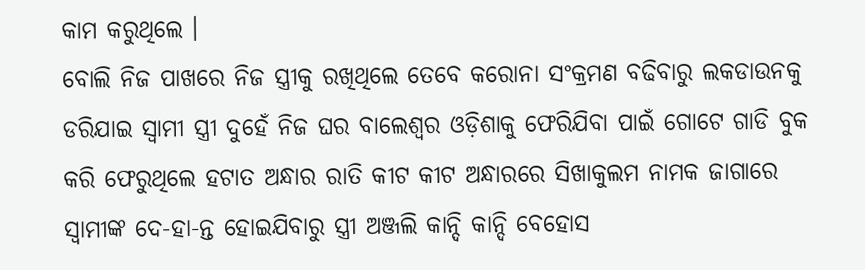କାମ କରୁଥିଲେ ।
ବୋଲି ନିଜ ପାଖରେ ନିଜ ସ୍ତ୍ରୀକୁ ରଖିଥିଲେ ତେବେ କରୋନା ସଂକ୍ରମଣ ବଢିବାରୁ ଲକଡାଉନକୁ ଡରିଯାଇ ସ୍ଵାମୀ ସ୍ତ୍ରୀ ଦୁହେଁ ନିଜ ଘର ବାଲେଶ୍ଵର ଓଡ଼ିଶାକୁ ଫେରିଯିବା ପାଇଁ ଗୋଟେ ଗାଡି ବୁକ କରି ଫେରୁଥିଲେ ହଟାତ ଅନ୍ଧାର ରାତି କୀଟ କୀଟ ଅନ୍ଧାରରେ ସିଖାକୁଲମ ନାମକ ଜାଗାରେ ସ୍ବାମୀଙ୍କ ଦେ-ହା-ନ୍ତ ହୋଇଯିବାରୁ ସ୍ତ୍ରୀ ଅଞ୍ଜଲି କାନ୍ଦି କାନ୍ଦି ବେହୋସ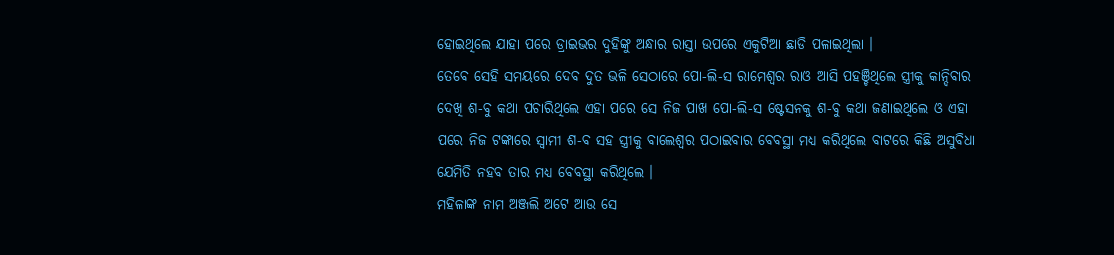ହୋଇଥିଲେ ଯାହା ପରେ ଡ୍ରାଇଭର ଦୁହିଙ୍କୁ ଅନ୍ଧାର ରାସ୍ତା ଉପରେ ଏକୁଟିଆ ଛାଡି ପଳାଇଥିଲା ।
ତେବେ ସେହି ସମୟରେ ଦେବ ଦୁତ ଭଳି ସେଠାରେ ପୋ-ଲି-ସ ରାମେଶ୍ଵର ରାଓ ଆସି ପହଞ୍ଚିଥିଲେ ସ୍ତ୍ରୀକୁ କାନ୍ଦିବାର ଦେଖି ଶ-ବୁ କଥା ପଚାରିଥିଲେ ଏହା ପରେ ସେ ନିଜ ପାଖ ପୋ-ଲି-ସ ଷ୍ଟେସନକୁ ଶ-ବୁ କଥା ଜଣାଇଥିଲେ ଓ ଏହା ପରେ ନିଜ ଟଙ୍କାରେ ସ୍ଵାମୀ ଶ-ବ ସହ ସ୍ତ୍ରୀକୁ ବାଲେଶ୍ଵର ପଠାଇବାର ବେବସ୍ଥା ମଧ୍ୟ କରିଥିଲେ ବାଟରେ କିଛି ଅସୁବିଧା ଯେମିତି ନହବ ତାର ମଧ୍ୟ ବେବସ୍ଥା କରିଥିଲେ ।
ମହିଳାଙ୍କ ନାମ ଅଞ୍ଜଲି ଅଟେ ଆଉ ସେ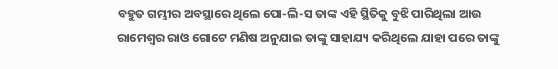ବହୁତ ଗମ୍ଭୀର ଅବସ୍ଥାରେ ଥିଲେ ପୋ-ଲି-ସ ତାଙ୍କ ଏହି ସ୍ଥିତିକୁ ବୁଝି ପାରିଥିଲା ଆଉ ରାମେଶ୍ଵର ରାଓ ଗୋଟେ ମଣିଷ ଅନୁଯାଇ ତାଙ୍କୁ ସାହାଯ୍ୟ କରିଥିଲେ ଯାହା ପରେ ତାଙ୍କୁ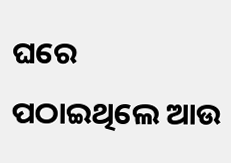ଘରେ ପଠାଇଥିଲେ ଆଉ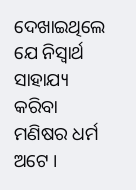ଦେଖାଇଥିଲେ ଯେ ନିସ୍ଵାର୍ଥ ସାହାଯ୍ୟ କରିବା ମଣିଷର ଧର୍ମ ଅଟେ ।